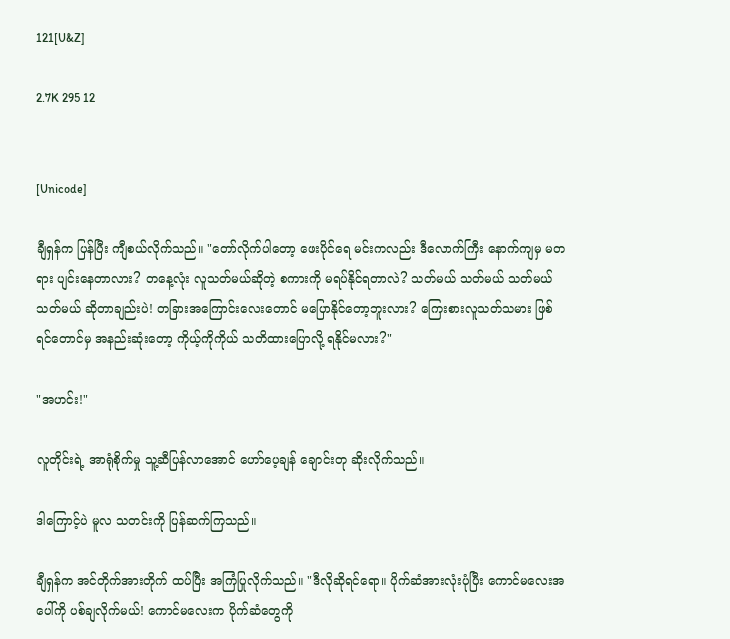121[U&Z]

2.7K 295 12


[Unicode]

ချီရှန်က ပြန်ပြီး ကျီစယ်လိုက်သည်။ "တော်လိုက်ပါတော့ ဖေးပိုင်ရေ မင်းကလည်း ဒီလောက်ကြီး နောက်ကျမှ မတရား ပျင်းနေတာလား? တနေ့လုံး လူသတ်မယ်ဆိုတဲ့ စကားကို မရပ်နိုင်ရတာလဲ? သတ်မယ် သတ်မယ် သတ်မယ် သတ်မယ် ဆိုတာချည်းပဲ! တခြားအကြောင်းလေးတောင် မပြောနိုင်တော့ဘူးလား? ကြေးစားလူသတ်သမား ဖြစ်ရင်တောင်မှ အနည်းဆုံးတော့ ကိုယ့်ကိုကိုယ် သတိထားပြောလို့ ရနိုင်မလား?"

"အဟင်း!"

လူတိုင်းရဲ့ အာရုံစိုက်မှု သူ့ဆီပြန်လာအောင် ဟော်ပေ့ချန် ချောင်းတု ဆိုးလိုက်သည်။

ဒါကြောင့်ပဲ မူလ သတင်းကို ပြန်ဆက်ကြသည်။

ချီရှန်က အင်တိုက်အားတိုက် ထပ်ပြီး အကြံပြုလိုက်သည်။ "ဒီလိုဆိုရင်ရော။ ပိုက်ဆံအားလုံးပုံပြီး ကောင်မလေးအပေါ်ကို ပစ်ချလိုက်မယ်! ကောင်မလေးက ပိုက်ဆံတွေကို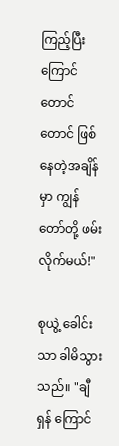ကြည့်ပြီး ကြောင်တောင်တောင် ဖြစ်နေတဲ့အချိန်မှာ ကျွန်တော်တို့ ဖမ်းလိုက်မယ်!"

စုယွဲ့ ခေါင်းသာ ‌ခါမိသွားသည်။ "ချီရှန် ကြောင်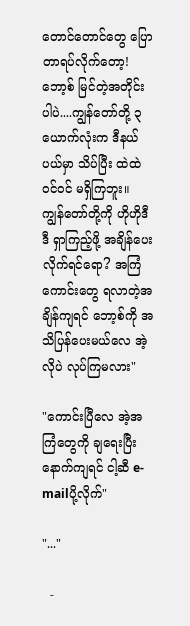တောင်တောင်တွေ ပြောတာရပ်လိုက်တော့! ဘော့စ် မြင်တဲ့အတိုင်းပါပဲ....ကျွန်တော်တို့ ၃ယောက်လုံးက ဒီနယ်ပယ်မှာ သိပ်ပြီး ထဲထဲဝင်ဝင် မရှိကြဘူး။ ကျွန်တော်တို့ကို ဟိုဟိုဒီဒီ ရှာကြည့်ဖို့ အချိန်ပေးလိုက်ရင်ရော? အကြံကောင်းတွေ ရလာတဲ့အချိန်ကျရင် ဘော့စ်ကို အသိပြန်ပေးမယ်လေ အဲ့လိုပဲ လုပ်ကြမလား"

"ကောင်းပြီလေ အဲ့အကြံတွေကို ချရေးပြီး နောက်ကျရင် ငါ့ဆီ e-mailပို့လိုက်"

"..."

  -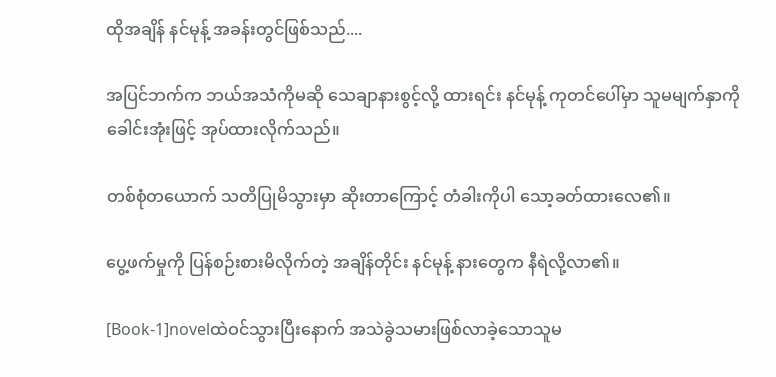ထိုအချိန် နင်မုန့် အခန်းတွင်ဖြစ်သည်....

အပြင်ဘက်က ဘယ်အသံကိုမဆို သေချာနားစွင့်လို့ ထားရင်း နင်မုန့် ကုတင်ပေါ်မှာ သူမမျက်နှာကို ခေါင်းအုံးဖြင့် အုပ်ထားလိုက်သည်။

တစ်စုံတယောက် သတိပြုမိသွားမှာ ဆိုးတာကြောင့် တံခါးကိုပါ သော့ခတ်ထားလေ၏။

ပွေ့ဖက်မှုကို ပြန်စဉ်းစားမိလိုက်တဲ့ အချိန်တိုင်း နင်မုန့် နားတွေက နီရဲလို့လာ၏။

[Book-1]novelထဲဝင်သွားပြီးနောက် အသဲခွဲသမားဖြစ်လာခဲ့သောသူမ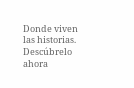Donde viven las historias. Descúbrelo ahora